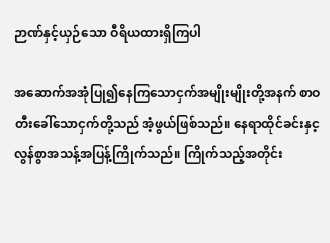ဉာဏ်နှင့်ယှဉ်သော ဝီရိယထားရှိကြပါ

အဆောက်အအုံပြု၍နေကြသောငှက်အမျိုးမျိုးတို့အနက် စာဝတီးခေါ်သောငှက်တို့သည် အံ့ဖွယ်ဖြစ်သည်။ နေရာထိုင်ခင်းနှင့ လွန်စွာအသန့်အပြန့်ကြိုက်သည်။ ကြိုက်သည့်အတိုင်း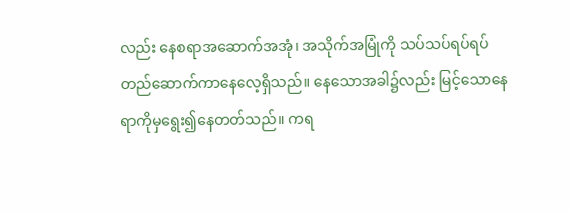လည်း နေစရာအဆောက်အအုံ၊ အသိုက်အမြုံကို သပ်သပ်ရပ်ရပ် တည်ဆောက်ကာနေလေ့ရှိသည်။ နေသောအခါ၌လည်း မြင့်သောနေရာကိုမှရွေး၍နေတတ်သည်။ ကရ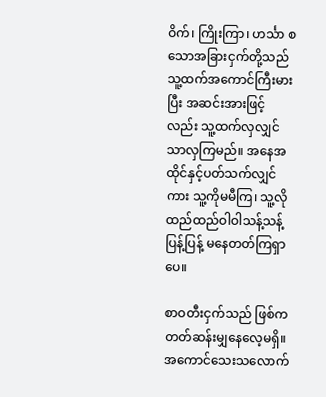ဝိက်၊ ကြိုးကြာ၊ ဟင်္သာ စသောအခြားငှက်တို့သည် သူ့ထက်အကောင်ကြီးမားပြီး အဆင်းအားဖြင့်လည်း သူ့ထက်လှလျှင်သာလှကြမည်။ အနေအထိုင်နှင့်ပတ်သက်လျှင်ကား သူ့ကိုမမီကြ၊ သူ့လိုထည်ထည်ဝါဝါသန့်သန့်ပြန့်ပြန့် မနေတတ်ကြရှာပေ။

စာဝတီးငှက်သည် ဖြစ်ကတတ်ဆန်းမျှနေလေ့မရှိ။ အကောင်သေးသလောက်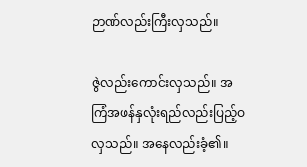ဉာဏ်လည်းကြီးလှသည်။

ဇွဲလည်းကောင်းလှသည်။ အကြံအဖန်နှလုံးရည်လည်းပြည့်ဝလှသည်။ အနေလည်းခံ့၏။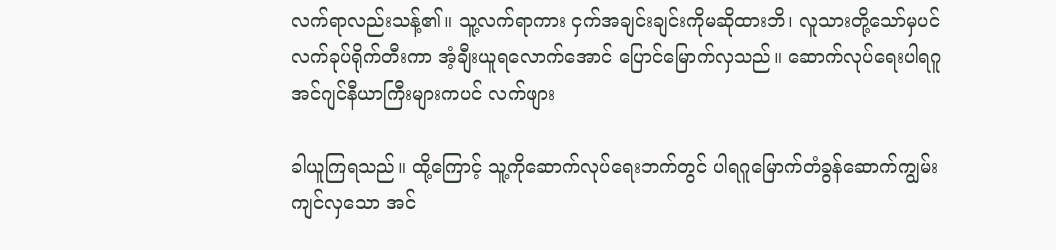လက်ရာလည်းသန့်၏။ သူ့လက်ရာကား ငှက်အချင်းချင်းကိုမဆိုထားဘိ၊ လူသားတို့သော်မှပင် လက်ခုပ်ရိုက်တီးကာ အံ့ချီးယူရလောက်အောင် ပြောင်မြောက်လှသည်။ ဆောက်လုပ်ရေးပါရဂူ အင်ဂျင်နီယာကြီးများကပင် လက်ဖျား

ခါယူကြရသည်။ ထို့ကြောင့် သူ့ကိုဆောက်လုပ်ရေးဘက်တွင် ပါရဂူမြောက်တံခွန်ဆောက်ကျွမ်းကျင်လှသော အင်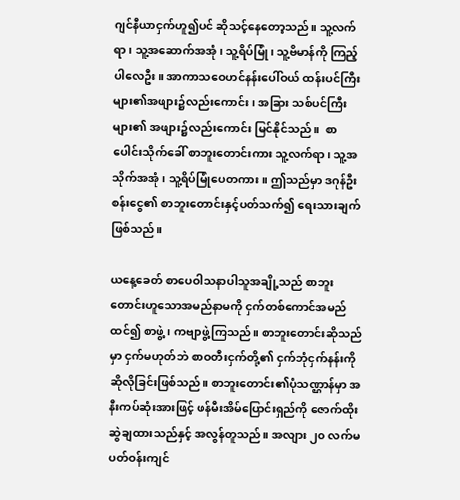ဂျင်နီယာငှက်ဟူ၍ပင် ဆိုသင့်နေတော့သည်။ သူ့လက်ရာ၊ သူ့အဆောက်အအုံ၊ သူ့ရိပ်မြုံ၊ သူ့ဗိမာန်ကို ကြည့်ပါလေဦး။ အာကာသဝေဟင်နန်းပေါ်ဝယ် ထန်းပင်ကြီးများ၏အဖျား၌လည်းကောင်း၊ အခြား သစ်ပင်ကြီးများ၏ အဖျား၌လည်းကောင်း မြင်နိုင်သည်။  စာပေါင်းသိုက်ခေါ် စာဘူးတောင်းကား သူ့လက်ရာ၊ သူ့အသိုက်အအုံ၊ သူ့ရိပ်မြုံပေတကား။ ဤသည်မှာ ဒဂုန်ဦးစန်းငွေ၏ စာဘူးတောင်းနှင့်ပတ်သက်၍ ရေးသားချက်ဖြစ်သည်။

ယနေ့ခေတ် စာပေဝါသနာပါသူအချို့သည် စာဘူးတောင်းဟူသောအမည်နာမကို ငှက်တစ်ကောင်အမည်ထင်၍ စာဖွဲ့၊ ကဗျာဖွဲ့ကြသည်။ စာဘူးတောင်းဆိုသည်မှာ ငှက်မဟုတ်ဘဲ စာဝတီးငှက်တို့၏ ငှက်ဘုံငှက်နန်းကို ဆိုလိုခြင်းဖြစ်သည်။ စာဘူးတောင်း၏ပုံသဏ္ဌာန်မှာ အနီးကပ်ဆုံးအားဖြင့် ဖန်မီးအိမ်ပြောင်းရှည်ကို ဇောက်ထိုးဆွဲချထားသည်နှင့် အလွန်တူသည်။ အလျား ၂၀ လက်မ ပတ်ဝန်းကျင်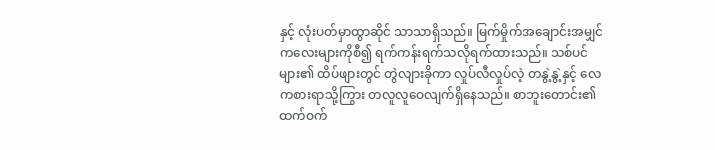နှင့် လုံးပတ်မှာထွာဆိုင် သာသာရှိသည်။ မြက်မှိုက်အချောင်းအမျှင် ကလေးများကိုစီ၍ ရက်ကန်းရက်သလိုရက်ထားသည်။ သစ်ပင်များ၏ ထိပ်ဖျားတွင် တွဲလျားခိုကာ လှုပ်လီလှုပ်လဲ့ တနွဲ့နွဲ့နှင့် လေကစားရာသို့ကြွား တလူလူဝေလျက်ရှိနေသည်။ စာဘူးတောင်း၏ထက်ဝက်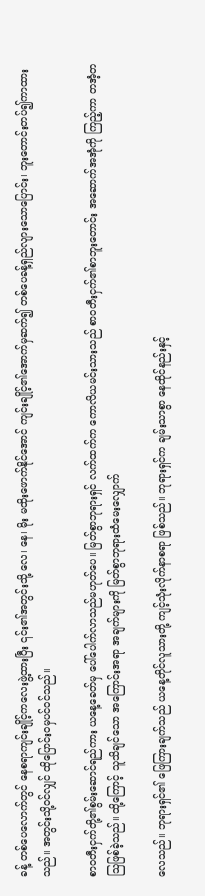ခန့် တစ်ပေလောက်တွင် နေစရာကျင်းချိုင့်ကလေးဖွဲ့ထားပြီး ၎င်း၏အတွင်းသို့ လေ၊ နေ၊ မိုး မထိုးဖောက်နိုင်အောင် ကျင်းချိုင့်၏အောက်မှဆက်၍ တစ်ပေခန့်ရှည်လျားသောပြောင်း၊ ဘူးတောင်းတပ်၍ကာထားသည်။ အတွင်းသို့ဝင်လျှင် ထိုပြောင်းဝမှပင်ဝင်သည်။

စာဝတီးငှက်တို့၏စွမ်းဆောင်ရည်ကား ယနေ့ခေတ်မှ ပေါ်ပေါက်လာသည်မဟုတ်ပေ။ မြတ်စွာဘုရားရှင် လက်ထက်က ကောလိယမင်းသားသည် စာဝတီးငှက်၏စာဘူးတောင်း အဆောက်အအုံကို ကြည့်ကာ တအံ့တသြဖြစ်ခဲ့သည်။ ထို့ကြောင့် သူသိချင်သော အကြောင်းအရာ အချက်များကို မြတ်စွာဘုရားထံမေးလျှောက်

လေသည်။ ဘုရားရှင်၏ ဖြေကြားချက်သည် ယနေ့တိုင်လူသားတို့ ကျင့်သုံးလိုက်နာစရာ ဖြစ်သည်။ ဘုရားရှင်က ချမ်းသာစွာ နေထိုင်နည်းနှင့်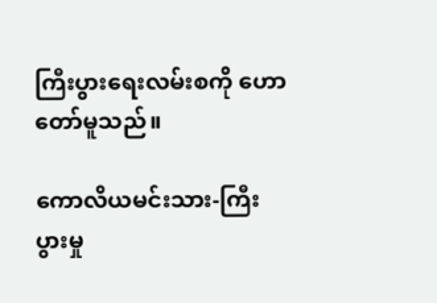ကြီးပွားရေးလမ်းစကို ဟောတော်မူသည်။

ကောလိယမင်းသား-ကြီးပွားမှု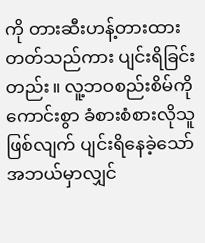ကို တားဆီးဟန့်တားထားတတ်သည်ကား ပျင်းရိခြင်းတည်း။ လူ့ဘဝစည်းစိမ်ကို ကောင်းစွာ ခံစားစံစားလိုသူဖြစ်လျက် ပျင်းရိနေခဲ့သော် အဘယ်မှာလျှင်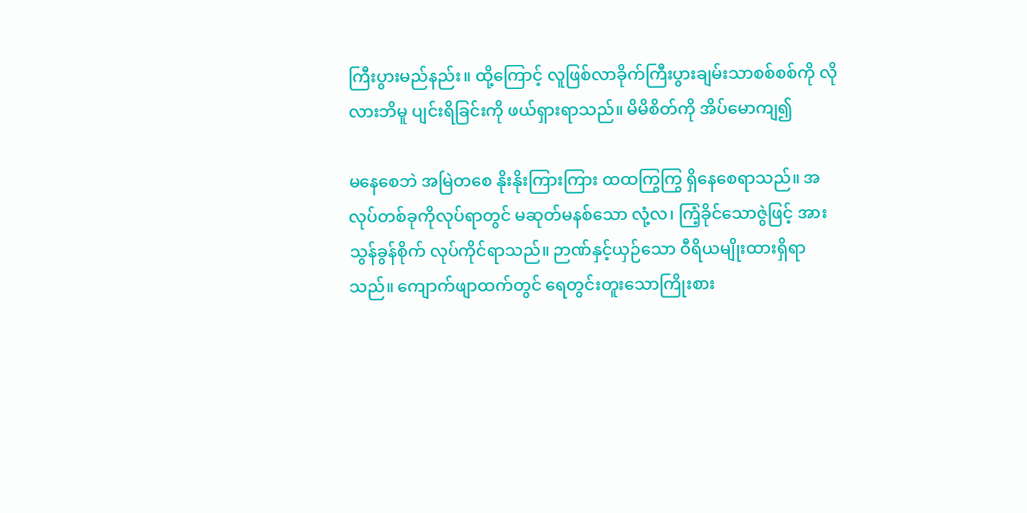ကြီးပွားမည်နည်း။ ထို့ကြောင့် လူဖြစ်လာခိုက်ကြီးပွားချမ်းသာစစ်စစ်ကို လိုလားဘိမူ ပျင်းရိခြင်းကို ဖယ်ရှားရာသည်။ မိမိစိတ်ကို အိပ်မောကျ၍

မနေစေဘဲ အမြဲတစေ နိုးနိုးကြားကြား ထထကြွကြွ ရှိနေစေရာသည်။ အလုပ်တစ်ခုကိုလုပ်ရာတွင် မဆုတ်မနစ်သော လုံ့လ၊ ကြံ့ခိုင်သောဇွဲဖြင့် အားသွန်ခွန်စိုက် လုပ်ကိုင်ရာသည်။ ဉာဏ်နှင့်ယှဉ်သော ဝီရိယမျိုးထားရှိရာသည်။ ကျောက်ဖျာထက်တွင် ရေတွင်းတူးသောကြိုးစား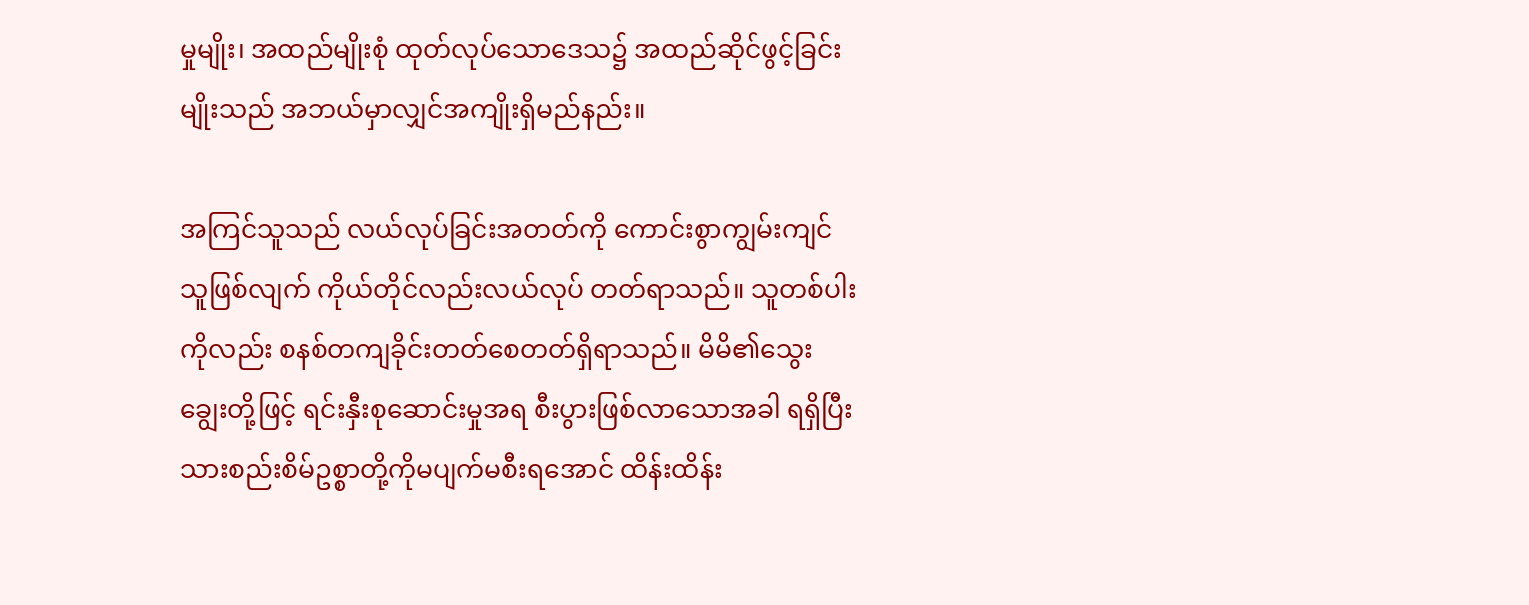မှုမျိုး၊ အထည်မျိုးစုံ ထုတ်လုပ်သောဒေသ၌ အထည်ဆိုင်ဖွင့်ခြင်းမျိုးသည် အဘယ်မှာလျှင်အကျိုးရှိမည်နည်း။

အကြင်သူသည် လယ်လုပ်ခြင်းအတတ်ကို ကောင်းစွာကျွမ်းကျင်သူဖြစ်လျက် ကိုယ်တိုင်လည်းလယ်လုပ် တတ်ရာသည်။ သူတစ်ပါးကိုလည်း စနစ်တကျခိုင်းတတ်စေတတ်ရှိရာသည်။ မိမိ၏သွေးချွေးတို့ဖြင့် ရင်းနှီးစုဆောင်းမှုအရ စီးပွားဖြစ်လာသောအခါ ရရှိပြီးသားစည်းစိမ်ဥစ္စာတို့ကိုမပျက်မစီးရအောင် ထိန်းထိန်း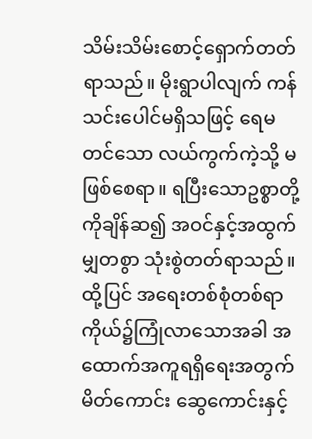သိမ်းသိမ်းစောင့်ရှောက်တတ်ရာသည်။ မိုးရွာပါလျက် ကန်သင်းပေါင်မရှိသဖြင့် ရေမတင်သော လယ်ကွက်ကဲ့သို့ မဖြစ်စေရာ။ ရပြီးသောဥစ္စာတို့ကိုချိန်ဆ၍ အဝင်နှင့်အထွက်မျှတစွာ သုံးစွဲတတ်ရာသည်။ ထို့ပြင် အရေးတစ်စုံတစ်ရာ ကိုယ်၌ကြုံလာသောအခါ အထောက်အကူရရှိရေးအတွက် မိတ်ကောင်း ဆွေကောင်းနှင့်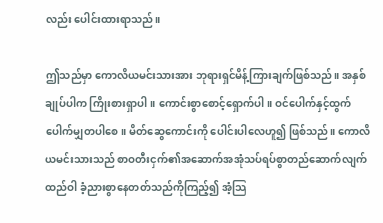လည်း ပေါင်းထားရာသည်။

ဤသည်မှာ ကောလိယမင်းသားအား ဘုရားရှင်မိန့်ကြားချက်ဖြစ်သည်။ အနှစ်ချုပ်ပါက ကြိုးစားရှာပါ။ ကောင်းစွာစောင့်ရှောက်ပါ။ ဝင်ပေါက်နှင့်ထွက်ပေါက်မျှတပါစေ။ မိတ်ဆွေကောင်းကို ပေါင်းပါလေဟူ၍ ဖြစ်သည်။ ကောလိယမင်းသားသည် စာဝတီးငှက်၏အဆောက်အအုံသပ်ရပ်စွာတည်ဆောက်လျက် ထည်ဝါ ခံ့ညားစွာနေတတ်သည်ကိုကြည့်၍ အံ့သြ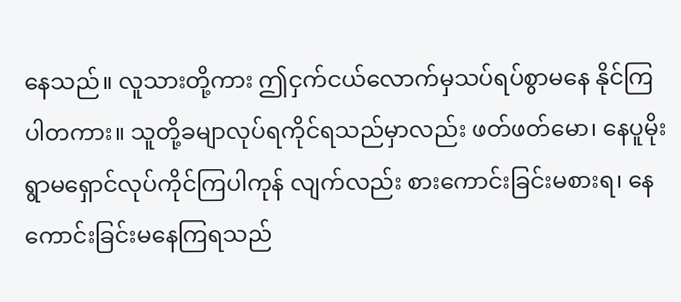နေသည်။ လူသားတို့ကား ဤငှက်ငယ်လောက်မှသပ်ရပ်စွာမနေ နိုင်ကြပါတကား။ သူတို့ခမျာလုပ်ရကိုင်ရသည်မှာလည်း ဖတ်ဖတ်မော၊ နေပူမိုးရွာမရှောင်လုပ်ကိုင်ကြပါကုန် လျက်လည်း စားကောင်းခြင်းမစားရ၊ နေကောင်းခြင်းမနေကြရသည်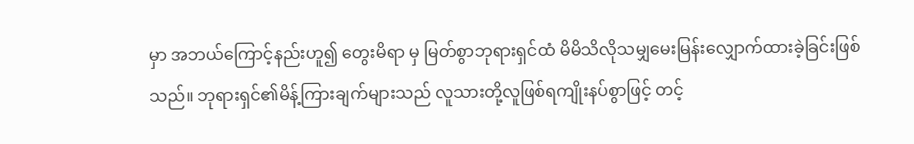မှာ အဘယ်ကြောင့်နည်းဟူ၍ တွေးမိရာ မှ မြတ်စွာဘုရားရှင်ထံ မိမိသိလိုသမျှမေးမြန်းလျှောက်ထားခဲ့ခြင်းဖြစ်သည်။ ဘုရားရှင်၏မိန့်ကြားချက်များသည် လူသားတို့လူဖြစ်ရကျိုးနပ်စွာဖြင့် တင့်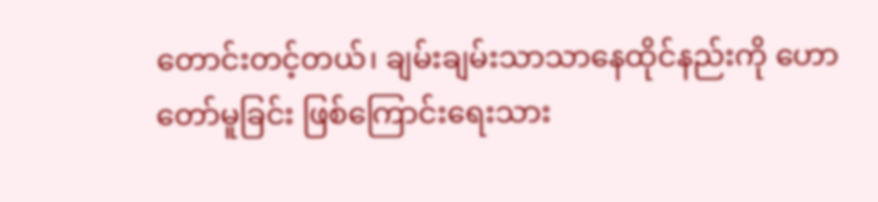တောင်းတင့်တယ်၊ ချမ်းချမ်းသာသာနေထိုင်နည်းကို ဟောတော်မူခြင်း ဖြစ်ကြောင်းရေးသား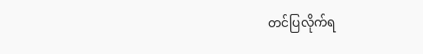တင်ပြလိုက်ရ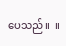ပေသည်။  ။